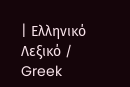| Ελληνικό Λεξικό / Greek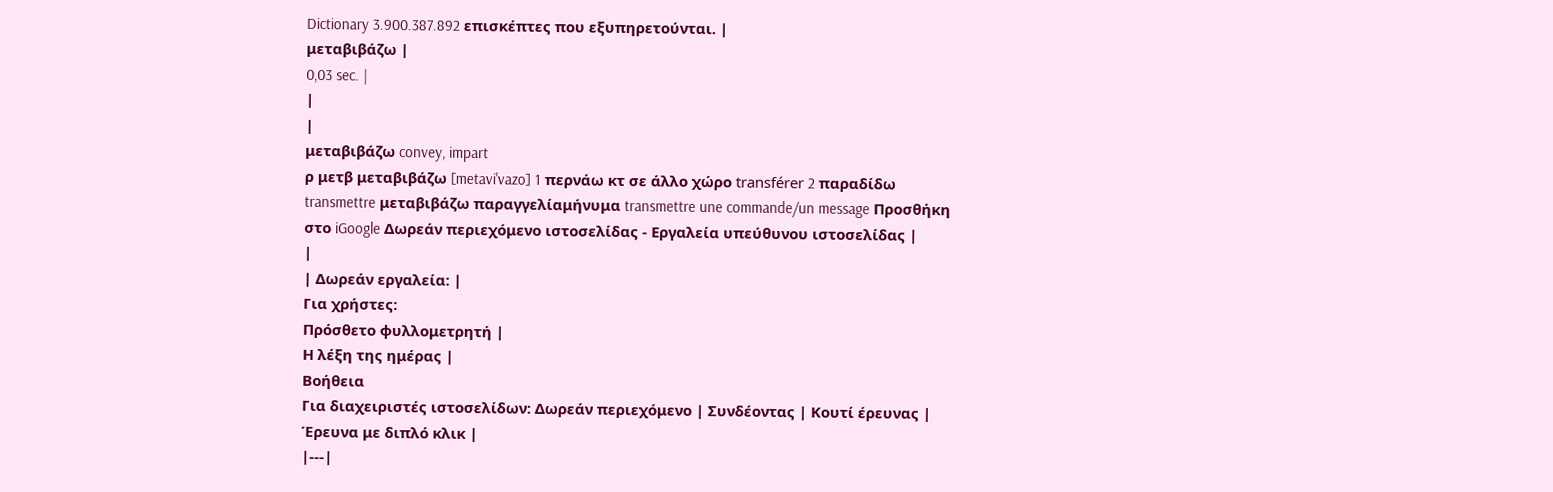Dictionary 3.900.387.892 επισκέπτες που εξυπηρετούνται. |
μεταβιβάζω |
0,03 sec. |
|
|
μεταβιβάζω convey, impart
ρ μετβ μεταβιβάζω [metavi'vazo] 1 περνάω κτ σε άλλο χώρο transférer 2 παραδίδω transmettre μεταβιβάζω παραγγελίαμήνυμα transmettre une commande/un message Προσθήκη στο iGoogle Δωρεάν περιεχόμενο ιστοσελίδας - Εργαλεία υπεύθυνου ιστοσελίδας |
|
| Δωρεάν εργαλεία: |
Για χρήστες:
Πρόσθετο φυλλομετρητή |
Η λέξη της ημέρας |
Βοήθεια
Για διαχειριστές ιστοσελίδων: Δωρεάν περιεχόμενο | Συνδέοντας | Κουτί έρευνας | Έρευνα με διπλό κλικ |
|---|